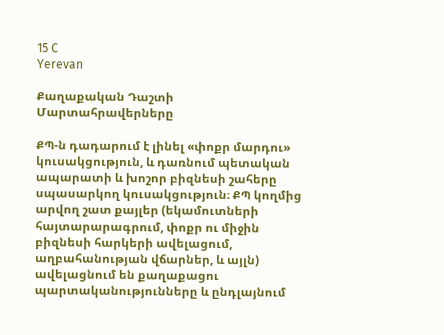15 C
Yerevan

Քաղաքական Դաշտի Մարտահրավերները

ՔՊ‑ն դադարում է լինել «փոքր մարդու» կուսակցություն, և դառնում պետական ապարատի և խոշոր բիզնեսի շահերը սպասարկող կուսակցություն։ ՔՊ կողմից արվող շատ քայլեր (եկամուտների հայտարարագրում, փոքր ու միջին բիզնեսի հարկերի ավելացում, աղբահանության վճարներ, և այլն) ավելացնում են քաղաքացու պարտականությունները և ընդլայնում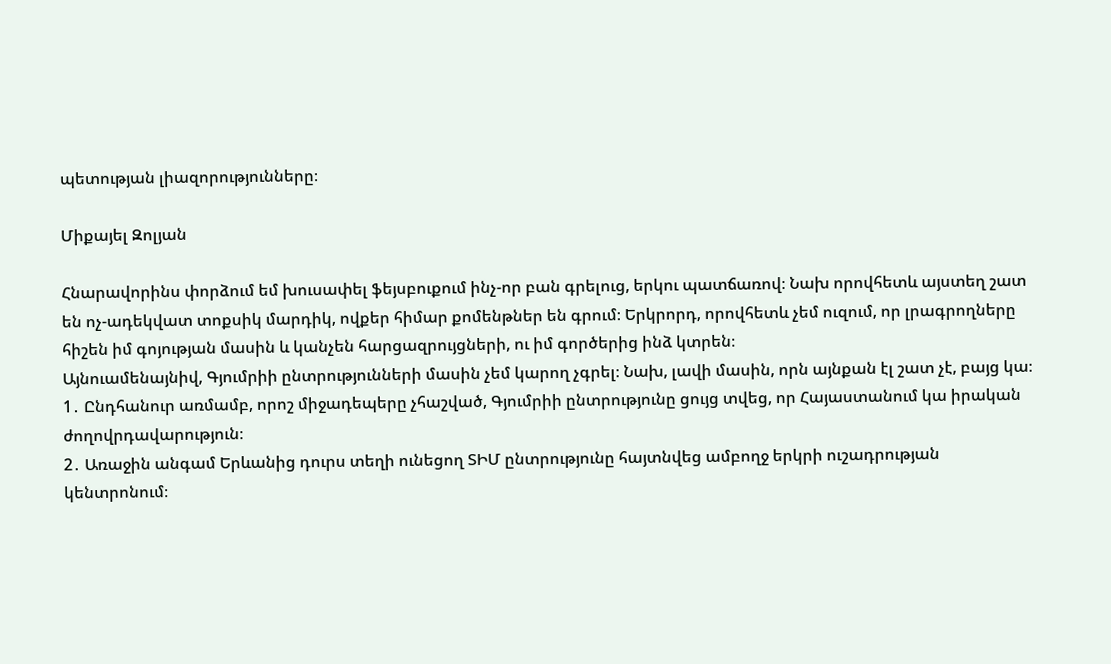պետության լիազորությունները։

Միքայել Զոլյան

Հնարավորինս փորձում եմ խուսափել ֆեյսբուքում ինչ-որ բան գրելուց, երկու պատճառով։ Նախ որովհետև այստեղ շատ են ոչ-ադեկվատ տոքսիկ մարդիկ, ովքեր հիմար քոմենթներ են գրում։ Երկրորդ, որովհետև չեմ ուզում, որ լրագրողները հիշեն իմ գոյության մասին և կանչեն հարցազրույցների, ու իմ գործերից ինձ կտրեն։
Այնուամենայնիվ, Գյումրիի ընտրությունների մասին չեմ կարող չգրել։ Նախ, լավի մասին, որն այնքան էլ շատ չէ, բայց կա։
1․ Ընդհանուր առմամբ, որոշ միջադեպերը չհաշված, Գյումրիի ընտրությունը ցույց տվեց, որ Հայաստանում կա իրական ժողովրդավարություն։
2․ Առաջին անգամ Երևանից դուրս տեղի ունեցող ՏԻՄ ընտրությունը հայտնվեց ամբողջ երկրի ուշադրության կենտրոնում։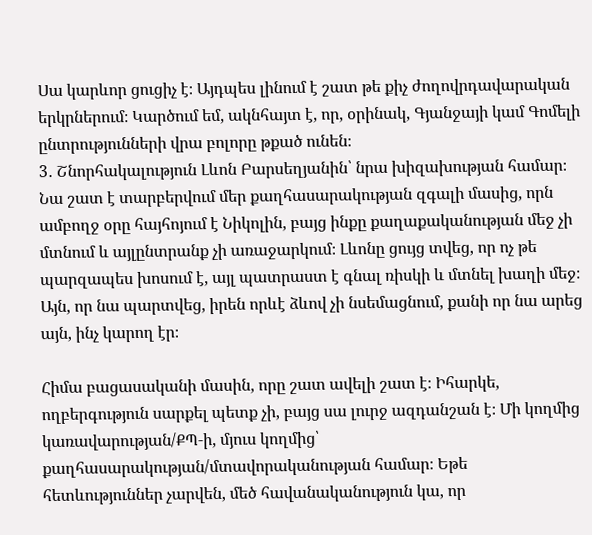Սա կարևոր ցուցիչ է։ Այդպես լինում է շատ թե քիչ ժողովրդավարական երկրներում։ Կարծում եմ, ակնհայտ է, որ, օրինակ, Գյանջայի կամ Գոմելի ընտրությունների վրա բոլորը թքած ունեն։
3․ Շնորհակալություն Լևոն Բարսեղյանին՝ նրա խիզախության համար։ Նա շատ է տարբերվում մեր քաղհասարակության զգալի մասից, որն ամբողջ օրը հայհոյում է Նիկոլին, բայց ինքը քաղաքականության մեջ չի մտնում և այլընտրանք չի առաջարկում։ Լևոնը ցույց տվեց, որ ոչ թե պարզապես խոսում է, այլ պատրաստ է գնալ ռիսկի և մտնել խաղի մեջ։ Այն, որ նա պարտվեց, իրեն որևէ ձևով չի նսեմացնում, քանի որ նա արեց այն, ինչ կարող էր։

Հիմա բացասականի մասին, որը շատ ավելի շատ է։ Իհարկե, ողբերգություն սարքել պետք չի, բայց սա լուրջ ազդանշան է։ Մի կողմից կառավարության/ՔՊ‑ի, մյուս կողմից՝ քաղհասարակության/մտավորականության համար։ Եթե հետևություններ չարվեն, մեծ հավանականություն կա, որ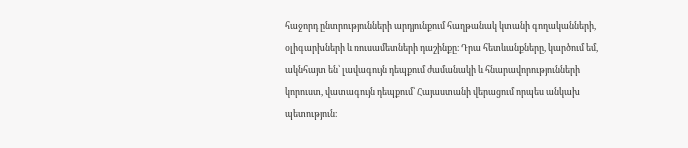հաջորդ ընտրությունների արդյունքում հաղթանակ կտանի գողականների, օլիգարխների և ռուսամետների դաշինքը։ Դրա հետևանքները, կարծում եմ, ակնհայտ են՝ լավագույն դեպքում ժամանակի և հնարավորությունների կորուստ, վատագույն դեպքում՝ Հայաստանի վերացում որպես անկախ պետություն։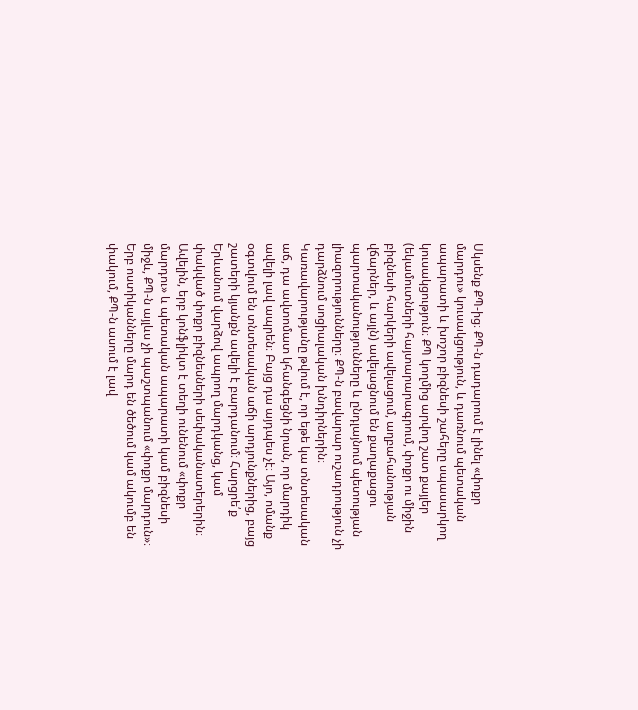Սկսենք ՔՊ-ից։ ՔՊ‑ն դադարում է լինել «փոքր մարդու» կուսակցություն, և դառնում պետական ապարատի և խոշոր բիզնեսի շահերը սպասարկող կուսակցություն։ ՔՊ կողմից արվող շատ քայլեր (եկամուտների հայտարարագրում, փոքր ու միջին բիզնեսի հարկերի ավելացում, աղբահանության վճարներ, և այլն) ավելացնում են քաղաքացու պարտականությունները և ընդլայնում պետության լիազորությունները։ ՔՊ‑ն բավարար ուշադրություն չի դարձնում սոցիալական խնդիրներին։ Կառավարությանը թվում է, որ եթե կա տնտեսական աճ, դա ավտոմատ կհանգեցնի նրան, որ մարդիկ ավելի լավ ապրեն։ Բայց դա այդպես չէ։ Այո, ոմանք օգտվում են տնտեսական աճի արդյունքներից, բայց շատերի կյանքն ավելի է բարդանում։ Հարցրե՛ք Երևանում վարձով ապրող մարդկանց, կամ փակված փոքր բիզնեսների սեփականատերերին։ Ավելին, երբ կոնֆլիկտ է տեղի ունենում «փոքր մարդու» և պետական ապարատի կամ բիզնեսի միջև, ՔՊ‑ն այլևս չի պաշտպանում «փոքր մարդուն»։ Երբ ոստիկանները մարդ են ծեծում կամ ակումբ են փակում, ՔՊ‑ն ասում է լավ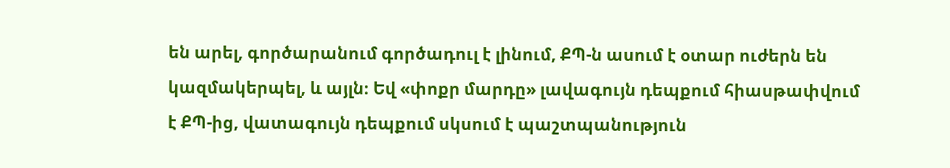են արել, գործարանում գործադուլ է լինում, ՔՊ‑ն ասում է օտար ուժերն են կազմակերպել, և այլն։ Եվ «փոքր մարդը» լավագույն դեպքում հիասթափվում է ՔՊ-ից, վատագույն դեպքում սկսում է պաշտպանություն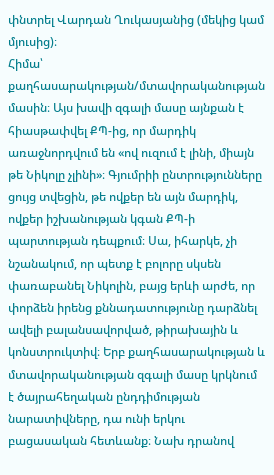փնտրել Վարդան Ղուկասյանից (մեկից կամ մյուսից)։
Հիմա՝ քաղհասարակության/մտավորականության մասին։ Այս խավի զգալի մասը այնքան է հիասթափվել ՔՊ-ից, որ մարդիկ առաջնորդվում են «ով ուզում է լինի, միայն թե Նիկոլը չլինի»։ Գյումրիի ընտրությունները ցույց տվեցին, թե ովքեր են այն մարդիկ, ովքեր իշխանության կգան ՔՊ‑ի պարտության դեպքում։ Սա, իհարկե, չի նշանակում, որ պետք է բոլորը սկսեն փառաբանել Նիկոլին, բայց երևի արժե, որ փորձեն իրենց քննադատությունը դարձնել ավելի բալանսավորված, թիրախային և կոնստրուկտիվ։ Երբ քաղհասարակության և մտավորականության զգալի մասը կրկնում է ծայրահեղական ընդդիմության նարատիվները, դա ունի երկու բացասական հետևանք։ Նախ դրանով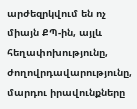արժեզրկվում են ոչ միայն ՔՊ-ին, այլև հեղափոխությունը, ժողովրդավարությունը, մարդու իրավունքները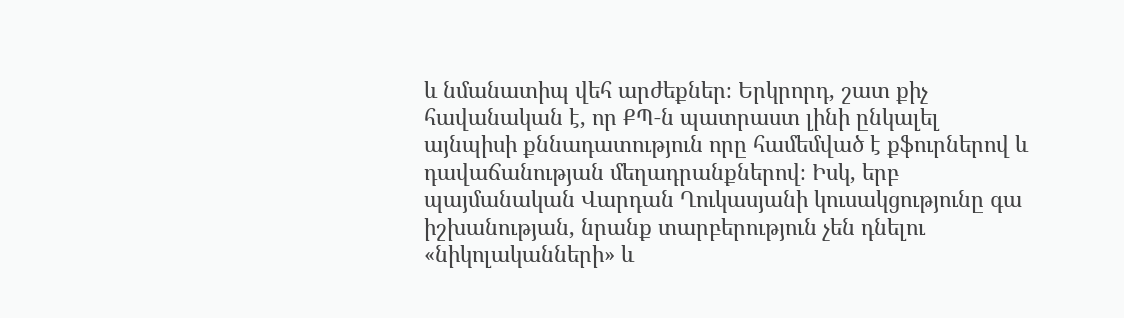և նմանատիպ վեհ արժեքներ։ Երկրորդ, շատ քիչ հավանական է, որ ՔՊ‑ն պատրաստ լինի ընկալել այնպիսի քննադատություն որը համեմված է քֆուրներով և դավաճանության մեղադրանքներով։ Իսկ, երբ պայմանական Վարդան Ղուկասյանի կուսակցությունը գա իշխանության, նրանք տարբերություն չեն դնելու «նիկոլականների» և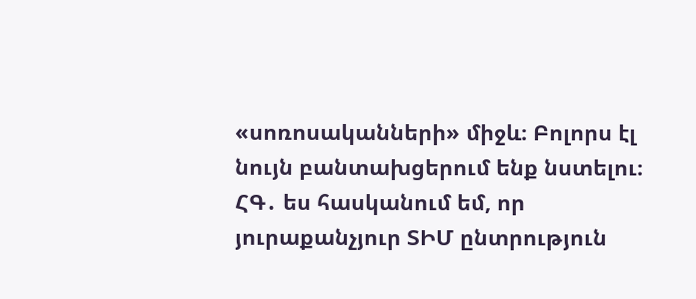«սոռոսականների» միջև։ Բոլորս էլ նույն բանտախցերում ենք նստելու։
ՀԳ․ ես հասկանում եմ, որ յուրաքանչյուր ՏԻՄ ընտրություն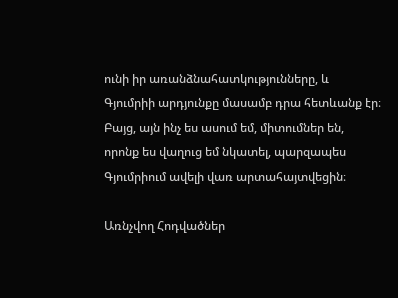ունի իր առանձնահատկությունները, և Գյումրիի արդյունքը մասամբ դրա հետևանք էր։ Բայց, այն ինչ ես ասում եմ, միտումներ են, որոնք ես վաղուց եմ նկատել, պարզապես Գյումրիում ավելի վառ արտահայտվեցին։

Առնչվող Հոդվածներ